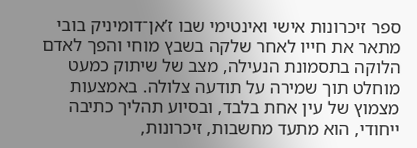ספר זיכרונות אישי ואינטימי שבו ז’אן־דומיניק בובי מתאר את חייו לאחר שלקה בשבץ מוחי והפך לאדם הלוקה בתסמונת הנעילה, מצב של שיתוק כמעט מוחלט תוך שמירה על תודעה צלולה. באמצעות מצמוץ של עין אחת בלבד, ובסיוע תהליך כתיבה ייחודי, הוא מתעד מחשבות, זיכרונות,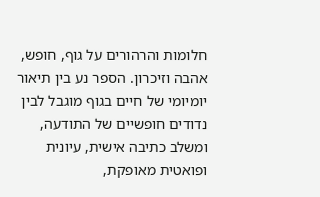חלומות והרהורים על גוף, חופש, אהבה וזיכרון. הספר נע בין תיאור יומיומי של חיים בגוף מוגבל לבין נדודים חופשיים של התודעה, ומשלב כתיבה אישית, עיונית ופואטית מאופקת,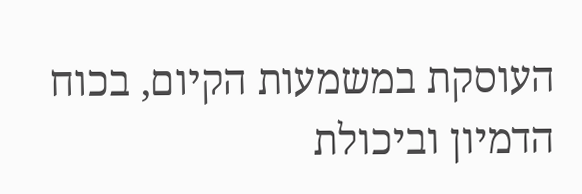העוסקת במשמעות הקיום, בכוח הדמיון וביכולת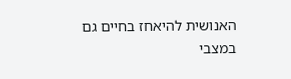האנושית להיאחז בחיים גם במצבי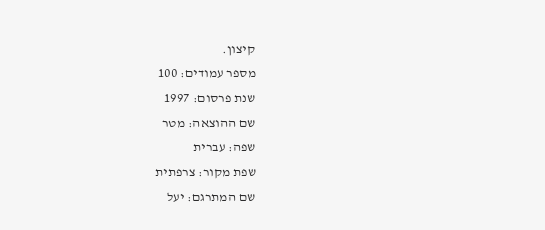קיצון.
מספר עמודים: 100
שנת פרסום: 1997
שם ההוצאה: מטר
שפה: עברית
שפת מקור: צרפתית
שם המתרגם: יעל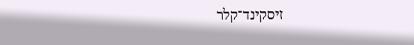זיסקינד־קלר